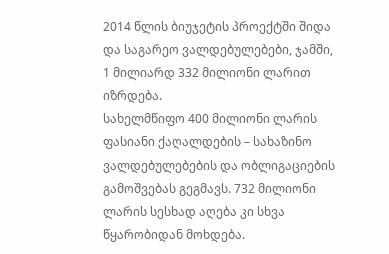2014 წლის ბიუჯეტის პროექტში შიდა და საგარეო ვალდებულებები, ჯამში, 1 მილიარდ 332 მილიონი ლარით იზრდება.
სახელმწიფო 400 მილიონი ლარის ფასიანი ქაღალდების – სახაზინო ვალდებულებების და ობლიგაციების გამოშვებას გეგმავს. 732 მილიონი ლარის სესხად აღება კი სხვა წყარობიდან მოხდება.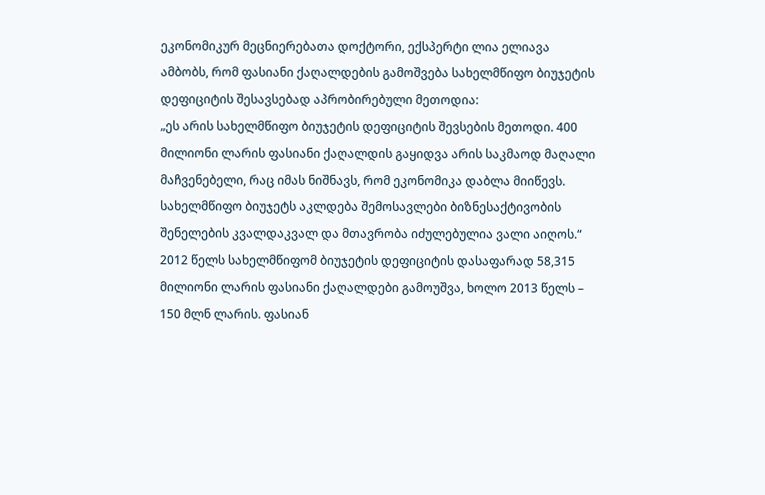ეკონომიკურ მეცნიერებათა დოქტორი, ექსპერტი ლია ელიავა ამბობს, რომ ფასიანი ქაღალდების გამოშვება სახელმწიფო ბიუჯეტის დეფიციტის შესავსებად აპრობირებული მეთოდია:
„ეს არის სახელმწიფო ბიუჯეტის დეფიციტის შევსების მეთოდი. 400 მილიონი ლარის ფასიანი ქაღალდის გაყიდვა არის საკმაოდ მაღალი მაჩვენებელი, რაც იმას ნიშნავს, რომ ეკონომიკა დაბლა მიიწევს. სახელმწიფო ბიუჯეტს აკლდება შემოსავლები ბიზნესაქტივობის შენელების კვალდაკვალ და მთავრობა იძულებულია ვალი აიღოს.“
2012 წელს სახელმწიფომ ბიუჯეტის დეფიციტის დასაფარად 58,315 მილიონი ლარის ფასიანი ქაღალდები გამოუშვა, ხოლო 2013 წელს – 150 მლნ ლარის. ფასიან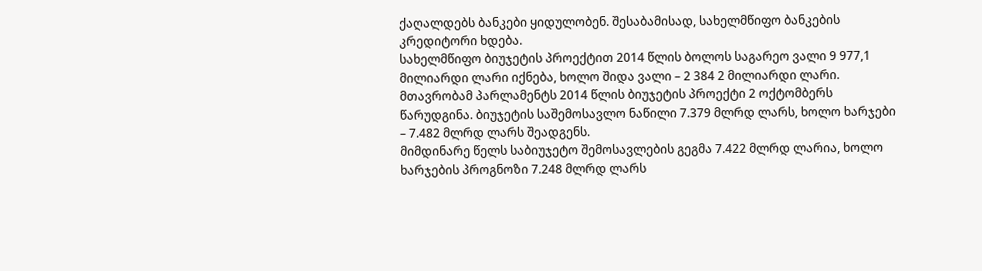ქაღალდებს ბანკები ყიდულობენ. შესაბამისად, სახელმწიფო ბანკების კრედიტორი ხდება.
სახელმწიფო ბიუჯეტის პროექტით 2014 წლის ბოლოს საგარეო ვალი 9 977,1 მილიარდი ლარი იქნება, ხოლო შიდა ვალი – 2 384 2 მილიარდი ლარი.
მთავრობამ პარლამენტს 2014 წლის ბიუჯეტის პროექტი 2 ოქტომბერს წარუდგინა. ბიუჯეტის საშემოსავლო ნაწილი 7.379 მლრდ ლარს, ხოლო ხარჯები – 7.482 მლრდ ლარს შეადგენს.
მიმდინარე წელს საბიუჯეტო შემოსავლების გეგმა 7.422 მლრდ ლარია, ხოლო ხარჯების პროგნოზი 7.248 მლრდ ლარს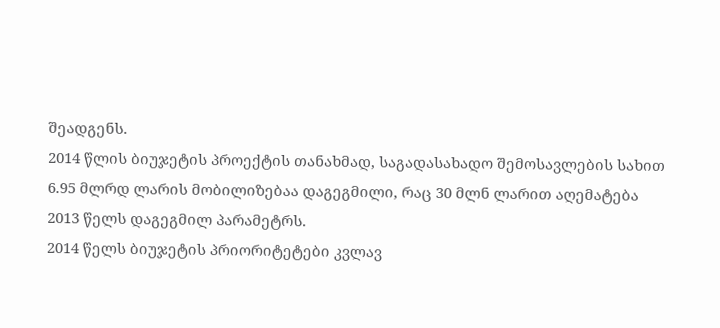შეადგენს.
2014 წლის ბიუჯეტის პროექტის თანახმად, საგადასახადო შემოსავლების სახით 6.95 მლრდ ლარის მობილიზებაა დაგეგმილი, რაც 30 მლნ ლარით აღემატება 2013 წელს დაგეგმილ პარამეტრს.
2014 წელს ბიუჯეტის პრიორიტეტები კვლავ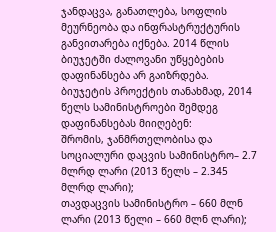ჯანდაცვა, განათლება, სოფლის მეურნეობა და ინფრასტრუქტურის განვითარება იქნება. 2014 წლის ბიუჯეტში ძალოვანი უწყებების დაფინანსება არ გაიზრდება.
ბიუჯეტის პროექტის თანახმად, 2014 წელს სამინისტროები შემდეგ დაფინანსებას მიიღებენ:
შრომის, ჯანმრთელობისა და სოციალური დაცვის სამინისტრო– 2.7 მლრდ ლარი (2013 წელს – 2.345 მლრდ ლარი);
თავდაცვის სამინისტრო – 660 მლნ ლარი (2013 წელი – 660 მლნ ლარი);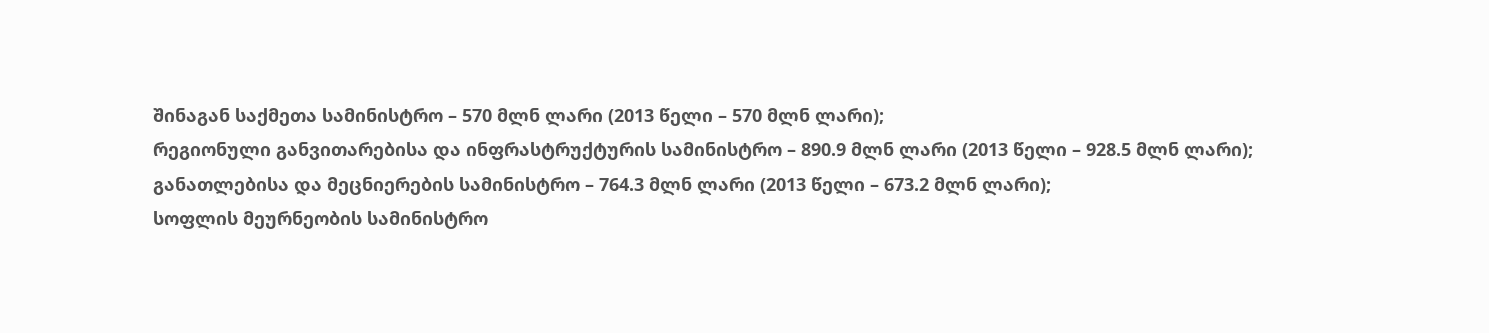შინაგან საქმეთა სამინისტრო – 570 მლნ ლარი (2013 წელი – 570 მლნ ლარი);
რეგიონული განვითარებისა და ინფრასტრუქტურის სამინისტრო – 890.9 მლნ ლარი (2013 წელი – 928.5 მლნ ლარი);
განათლებისა და მეცნიერების სამინისტრო – 764.3 მლნ ლარი (2013 წელი – 673.2 მლნ ლარი);
სოფლის მეურნეობის სამინისტრო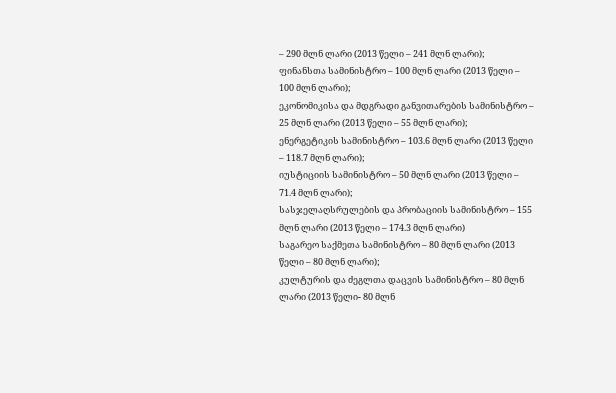– 290 მლნ ლარი (2013 წელი – 241 მლნ ლარი);
ფინანსთა სამინისტრო – 100 მლნ ლარი (2013 წელი – 100 მლნ ლარი);
ეკონომიკისა და მდგრადი განვითარების სამინისტრო – 25 მლნ ლარი (2013 წელი – 55 მლნ ლარი);
ენერგეტიკის სამინისტრო – 103.6 მლნ ლარი (2013 წელი – 118.7 მლნ ლარი);
იუსტიციის სამინისტრო – 50 მლნ ლარი (2013 წელი – 71.4 მლნ ლარი);
სასჯელაღსრულების და პრობაციის სამინისტრო – 155 მლნ ლარი (2013 წელი – 174.3 მლნ ლარი)
საგარეო საქმეთა სამინისტრო – 80 მლნ ლარი (2013 წელი – 80 მლნ ლარი);
კულტურის და ძეგლთა დაცვის სამინისტრო – 80 მლნ ლარი (2013 წელი- 80 მლნ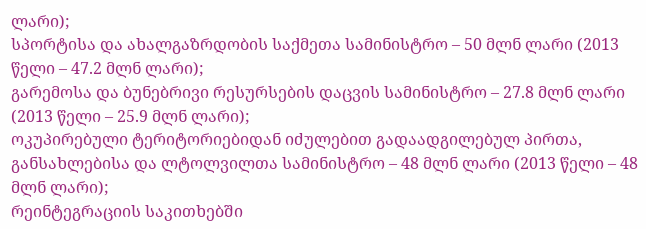ლარი);
სპორტისა და ახალგაზრდობის საქმეთა სამინისტრო – 50 მლნ ლარი (2013 წელი – 47.2 მლნ ლარი);
გარემოსა და ბუნებრივი რესურსების დაცვის სამინისტრო – 27.8 მლნ ლარი (2013 წელი – 25.9 მლნ ლარი);
ოკუპირებული ტერიტორიებიდან იძულებით გადაადგილებულ პირთა, განსახლებისა და ლტოლვილთა სამინისტრო – 48 მლნ ლარი (2013 წელი – 48 მლნ ლარი);
რეინტეგრაციის საკითხებში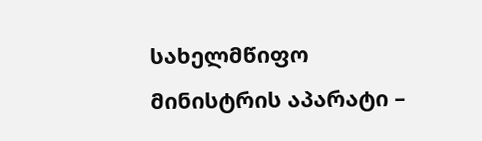სახელმწიფო მინისტრის აპარატი –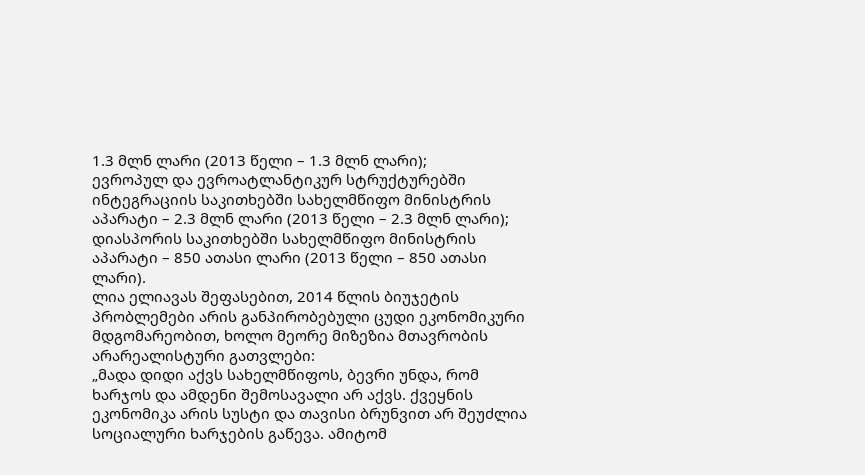1.3 მლნ ლარი (2013 წელი – 1.3 მლნ ლარი);
ევროპულ და ევროატლანტიკურ სტრუქტურებში ინტეგრაციის საკითხებში სახელმწიფო მინისტრის აპარატი – 2.3 მლნ ლარი (2013 წელი – 2.3 მლნ ლარი);
დიასპორის საკითხებში სახელმწიფო მინისტრის აპარატი – 850 ათასი ლარი (2013 წელი – 850 ათასი ლარი).
ლია ელიავას შეფასებით, 2014 წლის ბიუჯეტის პრობლემები არის განპირობებული ცუდი ეკონომიკური მდგომარეობით, ხოლო მეორე მიზეზია მთავრობის არარეალისტური გათვლები:
„მადა დიდი აქვს სახელმწიფოს, ბევრი უნდა, რომ ხარჯოს და ამდენი შემოსავალი არ აქვს. ქვეყნის ეკონომიკა არის სუსტი და თავისი ბრუნვით არ შეუძლია სოციალური ხარჯების გაწევა. ამიტომ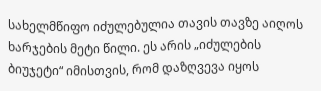სახელმწიფო იძულებულია თავის თავზე აიღოს ხარჯების მეტი წილი. ეს არის „იძულების ბიუჯეტი“ იმისთვის, რომ დაზღვევა იყოს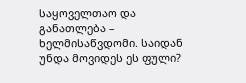საყოველთაო და განათლება – ხელმისაწვდომი. საიდან უნდა მოვიდეს ეს ფული?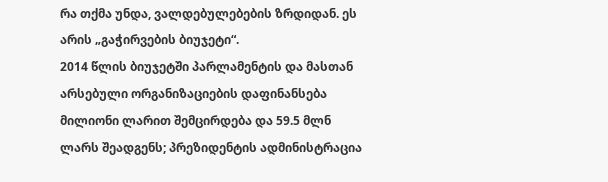რა თქმა უნდა, ვალდებულებების ზრდიდან. ეს არის „გაჭირვების ბიუჯეტი“.
2014 წლის ბიუჯეტში პარლამენტის და მასთან არსებული ორგანიზაციების დაფინანსება მილიონი ლარით შემცირდება და 59.5 მლნ ლარს შეადგენს; პრეზიდენტის ადმინისტრაცია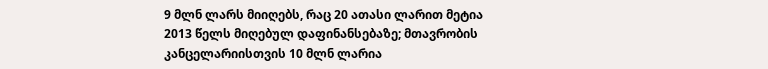9 მლნ ლარს მიიღებს, რაც 20 ათასი ლარით მეტია 2013 წელს მიღებულ დაფინანსებაზე; მთავრობის კანცელარიისთვის 10 მლნ ლარია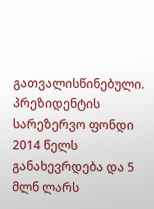გათვალისწინებული.
პრეზიდენტის სარეზერვო ფონდი 2014 წელს განახევრდება და 5 მლნ ლარს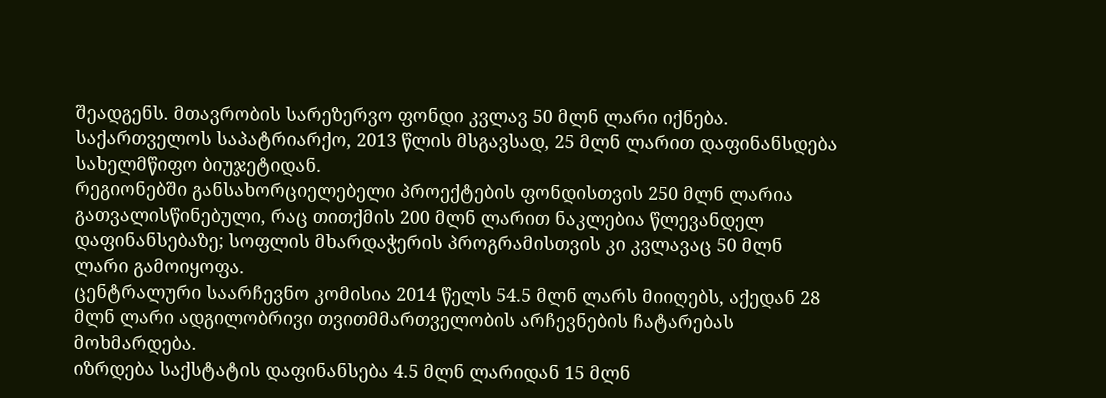შეადგენს. მთავრობის სარეზერვო ფონდი კვლავ 50 მლნ ლარი იქნება.
საქართველოს საპატრიარქო, 2013 წლის მსგავსად, 25 მლნ ლარით დაფინანსდება სახელმწიფო ბიუჯეტიდან.
რეგიონებში განსახორციელებელი პროექტების ფონდისთვის 250 მლნ ლარია გათვალისწინებული, რაც თითქმის 200 მლნ ლარით ნაკლებია წლევანდელ დაფინანსებაზე; სოფლის მხარდაჭერის პროგრამისთვის კი კვლავაც 50 მლნ ლარი გამოიყოფა.
ცენტრალური საარჩევნო კომისია 2014 წელს 54.5 მლნ ლარს მიიღებს, აქედან 28 მლნ ლარი ადგილობრივი თვითმმართველობის არჩევნების ჩატარებას მოხმარდება.
იზრდება საქსტატის დაფინანსება 4.5 მლნ ლარიდან 15 მლნ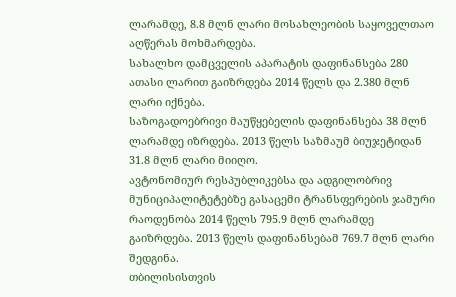ლარამდე, 8.8 მლნ ლარი მოსახლეობის საყოველთაო აღწერას მოხმარდება.
სახალხო დამცველის აპარატის დაფინანსება 280 ათასი ლარით გაიზრდება 2014 წელს და 2.380 მლნ ლარი იქნება.
საზოგადოებრივი მაუწყებელის დაფინანსება 38 მლნ ლარამდე იზრდება. 2013 წელს საზმაუმ ბიუჯეტიდან 31.8 მლნ ლარი მიიღო.
ავტონომიურ რესპუბლიკებსა და ადგილობრივ მუნიციპალიტეტებზე გასაცემი ტრანსფერების ჯამური რაოდენობა 2014 წელს 795.9 მლნ ლარამდე გაიზრდება. 2013 წელს დაფინანსებამ 769.7 მლნ ლარი შედგინა.
თბილისისთვის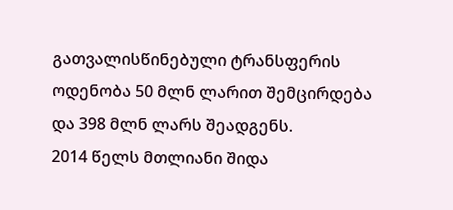გათვალისწინებული ტრანსფერის ოდენობა 50 მლნ ლარით შემცირდება და 398 მლნ ლარს შეადგენს.
2014 წელს მთლიანი შიდა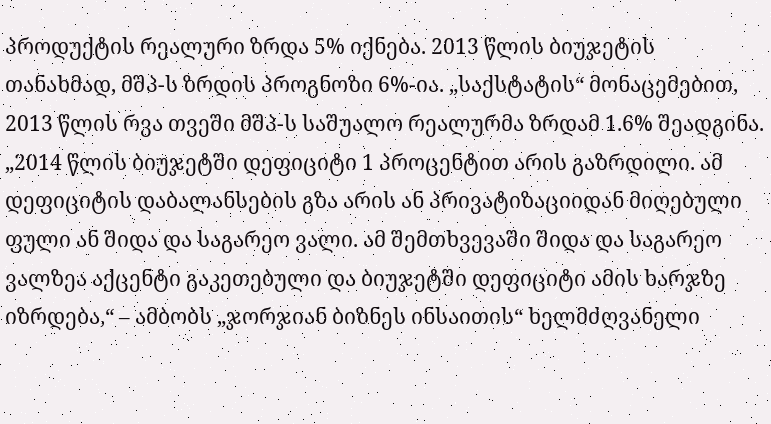პროდუქტის რეალური ზრდა 5% იქნება. 2013 წლის ბიუჯეტის თანახმად, მშპ-ს ზრდის პროგნოზი 6%-ია. „საქსტატის“ მონაცემებით, 2013 წლის რვა თვეში მშპ-ს საშუალო რეალურმა ზრდამ 1.6% შეადგინა.
„2014 წლის ბიუჯეტში დეფიციტი 1 პროცენტით არის გაზრდილი. ამ დეფიციტის დაბალანსების გზა არის ან პრივატიზაციიდან მიღებული ფული ან შიდა და საგარეო ვალი. ამ შემთხვევაში შიდა და საგარეო ვალზეა აქცენტი გაკეთებული და ბიუჯეტში დეფიციტი ამის ხარჯზე იზრდება,“ – ამბობს „ჯორჯიან ბიზნეს ინსაითის“ ხელმძღვანელი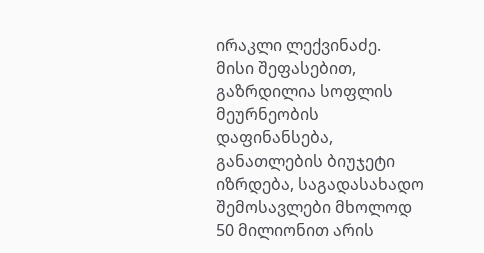ირაკლი ლექვინაძე.
მისი შეფასებით, გაზრდილია სოფლის მეურნეობის დაფინანსება, განათლების ბიუჯეტი იზრდება, საგადასახადო შემოსავლები მხოლოდ 50 მილიონით არის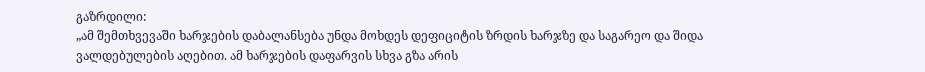გაზრდილი:
„ამ შემთხვევაში ხარჯების დაბალანსება უნდა მოხდეს დეფიციტის ზრდის ხარჯზე და საგარეო და შიდა ვალდებულების აღებით. ამ ხარჯების დაფარვის სხვა გზა არის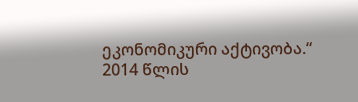ეკონომიკური აქტივობა.“
2014 წლის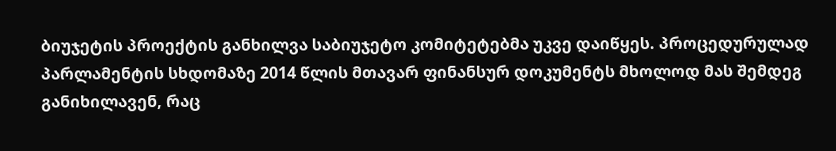ბიუჯეტის პროექტის განხილვა საბიუჯეტო კომიტეტებმა უკვე დაიწყეს. პროცედურულად პარლამენტის სხდომაზე 2014 წლის მთავარ ფინანსურ დოკუმენტს მხოლოდ მას შემდეგ განიხილავენ, რაც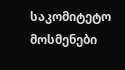საკომიტეტო მოსმენები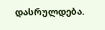დასრულდება.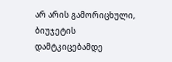არ არის გამორიცხული, ბიუჯეტის დამტკიცებამდე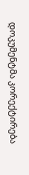დოკუმენტმა კორექტირება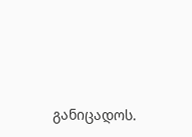განიცადოს.